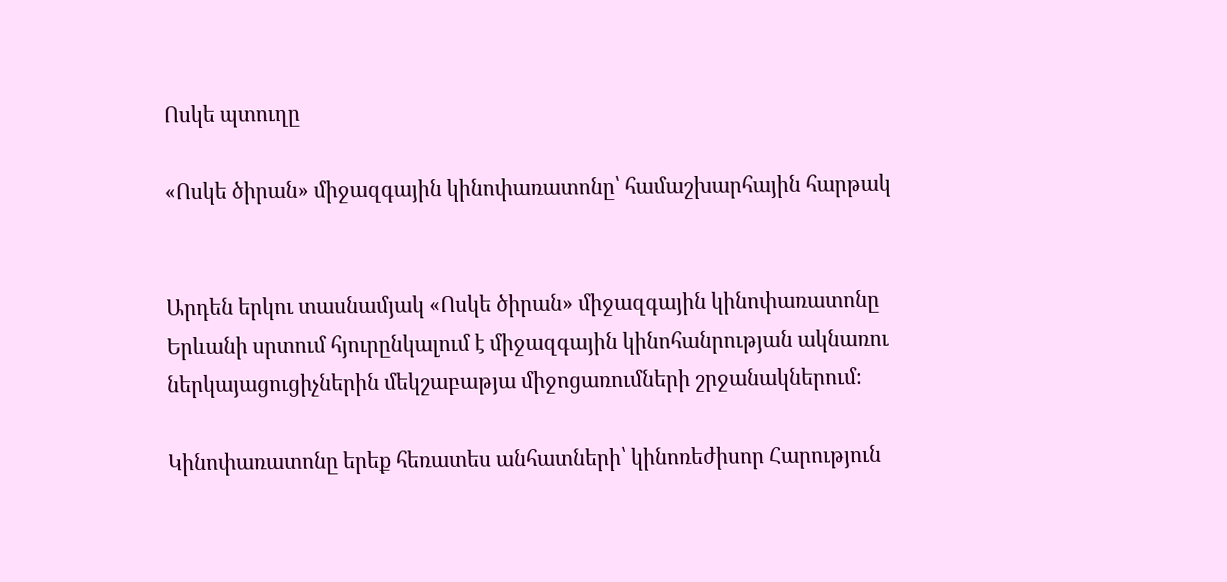Ոսկե պտուղը

«Ոսկե ծիրան» միջազգային կինոփառատոնը՝ համաշխարհային հարթակ


Արդեն երկու տասնամյակ «Ոսկե ծիրան» միջազգային կինոփառատոնը Երևանի սրտում հյուրընկալում է միջազգային կինոհանրության ակնառու ներկայացուցիչներին մեկշաբաթյա միջոցառումների շրջանակներում։

Կինոփառատոնը երեք հեռատես անհատների՝ կինոռեժիսոր Հարություն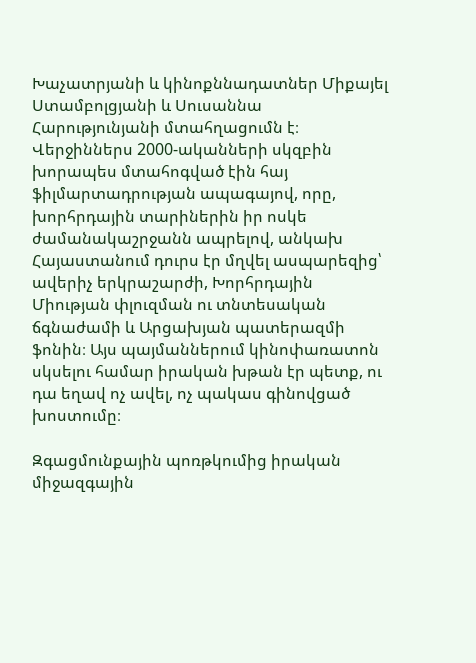Խաչատրյանի և կինոքննադատներ Միքայել Ստամբոլցյանի և Սուսաննա Հարությունյանի մտահղացումն է։ Վերջիններս 2000-ականների սկզբին խորապես մտահոգված էին հայ ֆիլմարտադրության ապագայով, որը, խորհրդային տարիներին իր ոսկե ժամանակաշրջանն ապրելով, անկախ Հայաստանում դուրս էր մղվել ասպարեզից՝ ավերիչ երկրաշարժի, Խորհրդային Միության փլուզման ու տնտեսական ճգնաժամի և Արցախյան պատերազմի ֆոնին։ Այս պայմաններում կինոփառատոն սկսելու համար իրական խթան էր պետք, ու դա եղավ ոչ ավել, ոչ պակաս գինովցած խոստումը։

Զգացմունքային պոռթկումից իրական միջազգային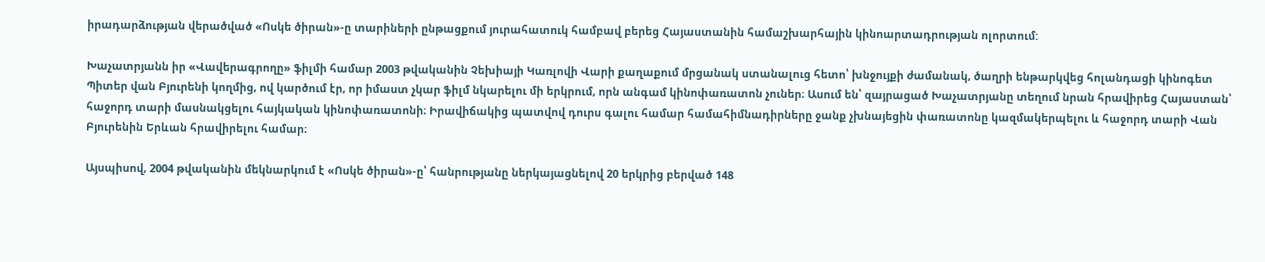իրադարձության վերածված «Ոսկե ծիրան»-ը տարիների ընթացքում յուրահատուկ համբավ բերեց Հայաստանին համաշխարհային կինոարտադրության ոլորտում:

Խաչատրյանն իր «Վավերագրողը» ֆիլմի համար 2003 թվականին Չեխիայի Կառլովի Վարի քաղաքում մրցանակ ստանալուց հետո՝ խնջույքի ժամանակ, ծաղրի ենթարկվեց հոլանդացի կինոգետ Պիտեր վան Բյուրենի կողմից, ով կարծում էր, որ իմաստ չկար ֆիլմ նկարելու մի երկրում, որն անգամ կինոփառատոն չուներ։ Ասում են՝ զայրացած Խաչատրյանը տեղում նրան հրավիրեց Հայաստան՝ հաջորդ տարի մասնակցելու հայկական կինոփառատոնի։ Իրավիճակից պատվով դուրս գալու համար համահիմնադիրները ջանք չխնայեցին փառատոնը կազմակերպելու և հաջորդ տարի Վան Բյուրենին Երևան հրավիրելու համար։

Այսպիսով, 2004 թվականին մեկնարկում է «Ոսկե ծիրան»-ը՝ հանրությանը ներկայացնելով 20 երկրից բերված 148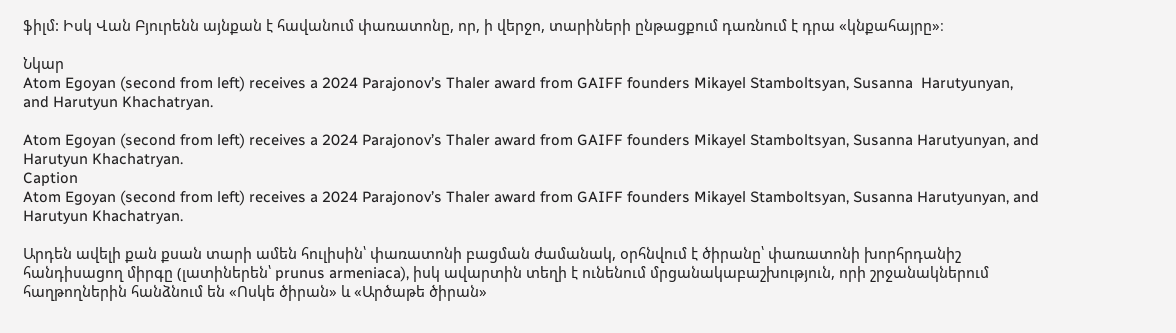ֆիլմ: Իսկ Վան Բյուրենն այնքան է հավանում փառատոնը, որ, ի վերջո, տարիների ընթացքում դառնում է դրա «կնքահայրը»։

Նկար
Atom Egoyan (second from left) receives a 2024 Parajonov’s Thaler award from GAIFF founders Mikayel Stamboltsyan, Susanna  Harutyunyan, and Harutyun Khachatryan.

Atom Egoyan (second from left) receives a 2024 Parajonov’s Thaler award from GAIFF founders Mikayel Stamboltsyan, Susanna Harutyunyan, and Harutyun Khachatryan.
Caption
Atom Egoyan (second from left) receives a 2024 Parajonov’s Thaler award from GAIFF founders Mikayel Stamboltsyan, Susanna Harutyunyan, and Harutyun Khachatryan.

Արդեն ավելի քան քսան տարի ամեն հուլիսին՝ փառատոնի բացման ժամանակ, օրհնվում է ծիրանը՝ փառատոնի խորհրդանիշ հանդիսացող միրգը (լատիներեն՝ prunus armeniaca), իսկ ավարտին տեղի է ունենում մրցանակաբաշխություն, որի շրջանակներում հաղթողներին հանձնում են «Ոսկե ծիրան» և «Արծաթե ծիրան»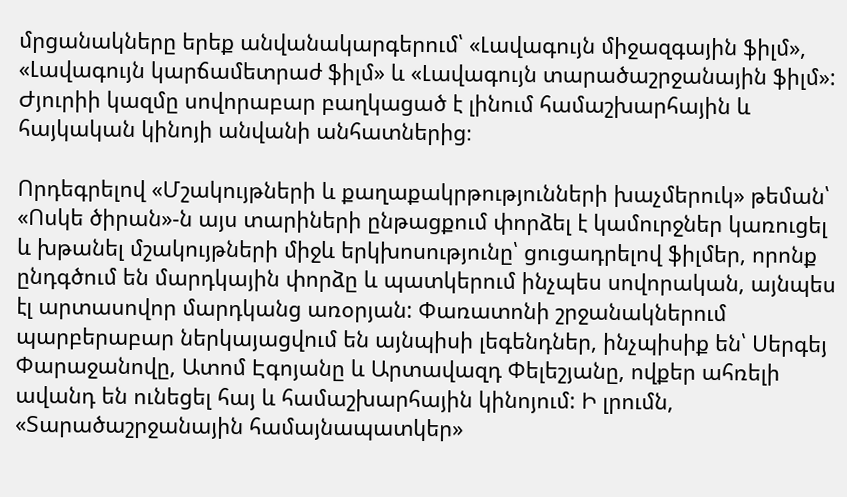մրցանակները երեք անվանակարգերում՝ «Լավագույն միջազգային ֆիլմ», «Լավագույն կարճամետրաժ ֆիլմ» և «Լավագույն տարածաշրջանային ֆիլմ»: Ժյուրիի կազմը սովորաբար բաղկացած է լինում համաշխարհային և հայկական կինոյի անվանի անհատներից։

Որդեգրելով «Մշակույթների և քաղաքակրթությունների խաչմերուկ» թեման՝ «Ոսկե ծիրան»-ն այս տարիների ընթացքում փորձել է կամուրջներ կառուցել և խթանել մշակույթների միջև երկխոսությունը՝ ցուցադրելով ֆիլմեր, որոնք ընդգծում են մարդկային փորձը և պատկերում ինչպես սովորական, այնպես էլ արտասովոր մարդկանց առօրյան: Փառատոնի շրջանակներում պարբերաբար ներկայացվում են այնպիսի լեգենդներ, ինչպիսիք են՝ Սերգեյ Փարաջանովը, Ատոմ Էգոյանը և Արտավազդ Փելեշյանը, ովքեր ահռելի ավանդ են ունեցել հայ և համաշխարհային կինոյում: Ի լրումն, «Տարածաշրջանային համայնապատկեր»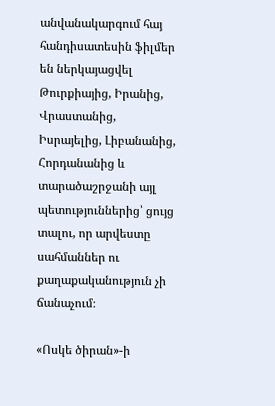անվանակարգում հայ հանդիսատեսին ֆիլմեր են ներկայացվել Թուրքիայից, Իրանից, Վրաստանից, Իսրայելից, Լիբանանից, Հորդանանից և տարածաշրջանի այլ պետություններից՝ ցույց տալու, որ արվեստը սահմաններ ու քաղաքականություն չի ճանաչում։

«Ոսկե ծիրան»-ի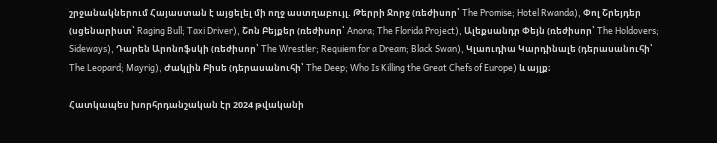շրջանակներում Հայաստան է այցելել մի ողջ աստղաբույլ. Թերրի Ջորջ (ռեժիսոր՝ The Promise; Hotel Rwanda), Փոլ Շրեյդեր (սցենարիստ՝ Raging Bull; Taxi Driver), Շոն Բեյքեր (ռեժիսոր՝ Anora; The Florida Project), Ալեքսանդր Փեյն (ռեժիսոր՝ The Holdovers; Sideways), Դարեն Արոնոֆսկի (ռեժիսոր՝ The Wrestler; Requiem for a Dream; Black Swan), Կլաուդիա Կարդինալե (դերասանուհի՝ The Leopard; Mayrig), Ժակլին Բիսե (դերասանուհի՝ The Deep; Who Is Killing the Great Chefs of Europe) և այլք։

Հատկապես խորհրդանշական էր 2024 թվականի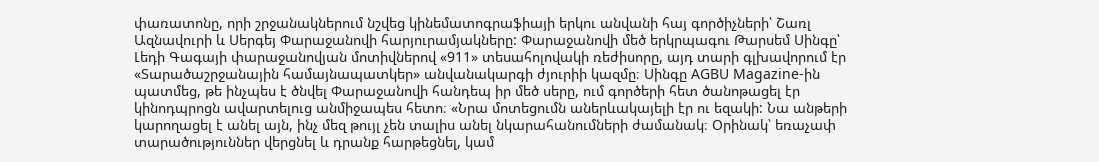փառատոնը, որի շրջանակներում նշվեց կինեմատոգրաֆիայի երկու անվանի հայ գործիչների՝ Շառլ Ազնավուրի և Սերգեյ Փարաջանովի հարյուրամյակները: Փարաջանովի մեծ երկրպագու Թարսեմ Սինգը՝ Լեդի Գագայի փարաջանովյան մոտիվներով «911» տեսահոլովակի ռեժիսորը, այդ տարի գլխավորում էր «Տարածաշրջանային համայնապատկեր» անվանակարգի ժյուրիի կազմը։ Սինգը AGBU Magazine-ին պատմեց, թե ինչպես է ծնվել Փարաջանովի հանդեպ իր մեծ սերը, ում գործերի հետ ծանոթացել էր կինոդպրոցն ավարտելուց անմիջապես հետո։ «Նրա մոտեցումն աներևակայելի էր ու եզակի: Նա անթերի կարողացել է անել այն, ինչ մեզ թույլ չեն տալիս անել նկարահանումների ժամանակ։ Օրինակ՝ եռաչափ տարածություններ վերցնել և դրանք հարթեցնել, կամ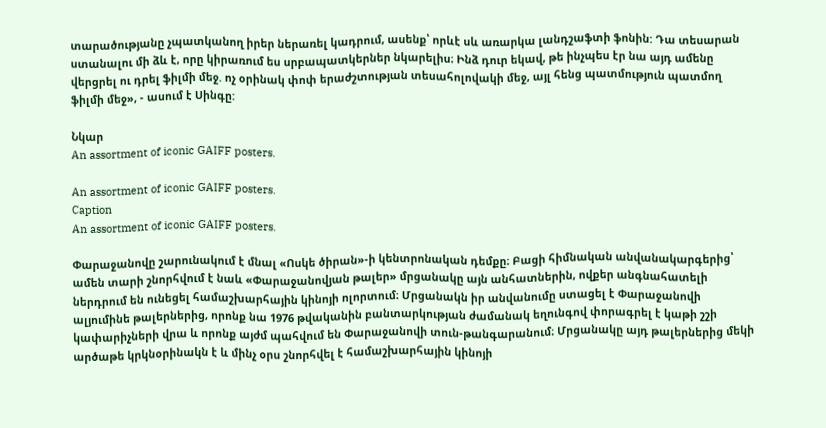տարածությանը չպատկանող իրեր ներառել կադրում, ասենք՝ որևէ սև առարկա լանդշաֆտի ֆոնին: Դա տեսարան ստանալու մի ձև է, որը կիրառում ես սրբապատկերներ նկարելիս։ Ինձ դուր եկավ, թե ինչպես էր նա այդ ամենը վերցրել ու դրել ֆիլմի մեջ. ոչ օրինակ փոփ երաժշտության տեսահոլովակի մեջ, այլ հենց պատմություն պատմող ֆիլմի մեջ», - ասում է Սինգը:

Նկար
An assortment of iconic GAIFF posters.

An assortment of iconic GAIFF posters.
Caption
An assortment of iconic GAIFF posters.

Փարաջանովը շարունակում է մնալ «Ոսկե ծիրան»-ի կենտրոնական դեմքը։ Բացի հիմնական անվանակարգերից՝ ամեն տարի շնորհվում է նաև «Փարաջանովյան թալեր» մրցանակը այն անհատներին, ովքեր անգնահատելի ներդրում են ունեցել համաշխարհային կինոյի ոլորտում։ Մրցանակն իր անվանումը ստացել է Փարաջանովի ալյումինե թալերներից, որոնք նա 1976 թվականին բանտարկության ժամանակ եղունգով փորագրել է կաթի շշի կափարիչների վրա և որոնք այժմ պահվում են Փարաջանովի տուն-թանգարանում։ Մրցանակը այդ թալերներից մեկի արծաթե կրկնօրինակն է և մինչ օրս շնորհվել է համաշխարհային կինոյի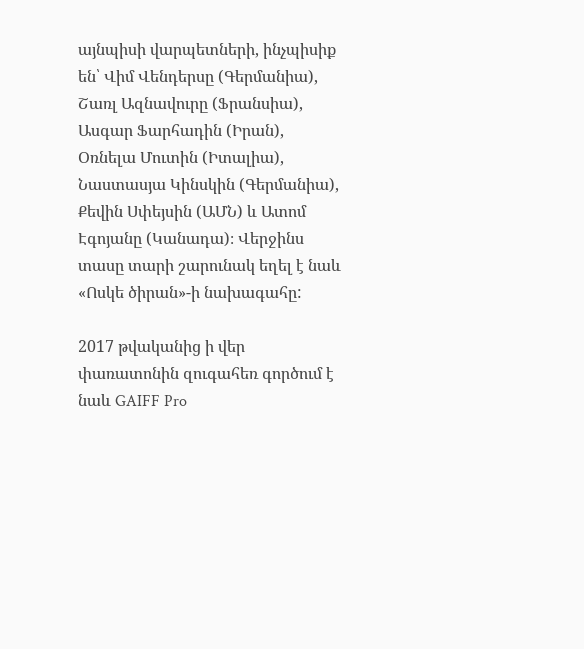այնպիսի վարպետների, ինչպիսիք են՝ Վիմ Վենդերսը (Գերմանիա), Շառլ Ազնավուրը (Ֆրանսիա), Ասգար Ֆարհադին (Իրան), Օռնելա Մուտին (Իտալիա), Նաստասյա Կինսկին (Գերմանիա), Քեվին Սփեյսին (ԱՄՆ) և Ատոմ Էգոյանը (Կանադա)։ Վերջինս տասը տարի շարունակ եղել է նաև «Ոսկե ծիրան»-ի նախագահը:

2017 թվականից ի վեր փառատոնին զուգահեռ գործում է նաև GAIFF Pro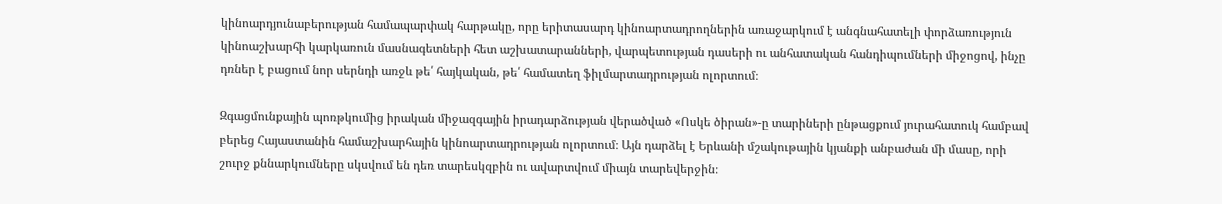կինոարդյունաբերության համապարփակ հարթակը, որը երիտասարդ կինոարտադրողներին առաջարկում է անգնահատելի փորձառություն կինոաշխարհի կարկառուն մասնագետների հետ աշխատարանների, վարպետության դասերի ու անհատական հանդիպումների միջոցով, ինչը դռներ է բացում նոր սերնդի առջև թե՛ հայկական, թե՛ համատեղ ֆիլմարտադրության ոլորտում։

Զգացմունքային պոռթկումից իրական միջազգային իրադարձության վերածված «Ոսկե ծիրան»-ը տարիների ընթացքում յուրահատուկ համբավ բերեց Հայաստանին համաշխարհային կինոարտադրության ոլորտում։ Այն դարձել է Երևանի մշակութային կյանքի անբաժան մի մասը, որի շուրջ քննարկումները սկսվում են դեռ տարեսկզբին ու ավարտվում միայն տարեվերջին։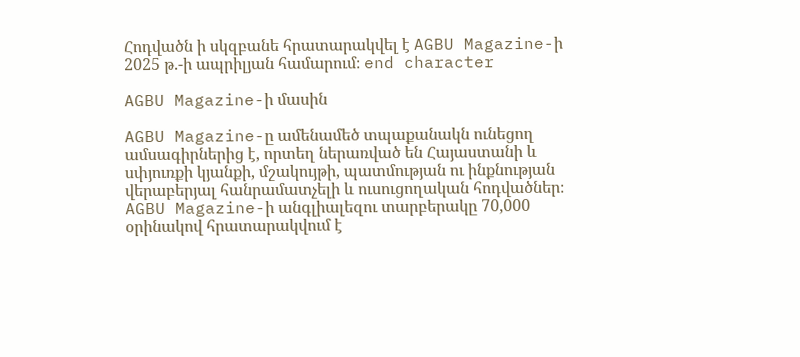Հոդվածն ի սկզբանե հրատարակվել է AGBU Magazine-ի 2025 թ.-ի ապրիլյան համարում։ end character

AGBU Magazine-ի մասին

AGBU Magazine-ը ամենամեծ տպաքանակն ունեցող ամսագիրներից է, որտեղ ներառված են Հայաստանի և սփյուռքի կյանքի, մշակույթի, պատմության ու ինքնության վերաբերյալ հանրամատչելի և ուսուցողական հոդվածներ։ AGBU Magazine-ի անգլիալեզու տարբերակը 70,000 օրինակով հրատարակվում է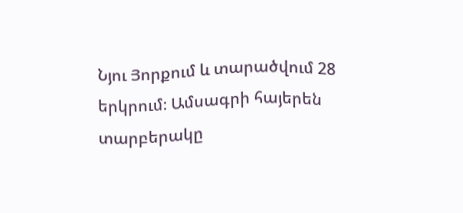Նյու Յորքում և տարածվում 28 երկրում։ Ամսագրի հայերեն տարբերակը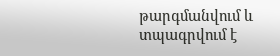թարգմանվում և տպագրվում է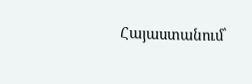Հայաստանում՝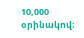10,000 օրինակով։